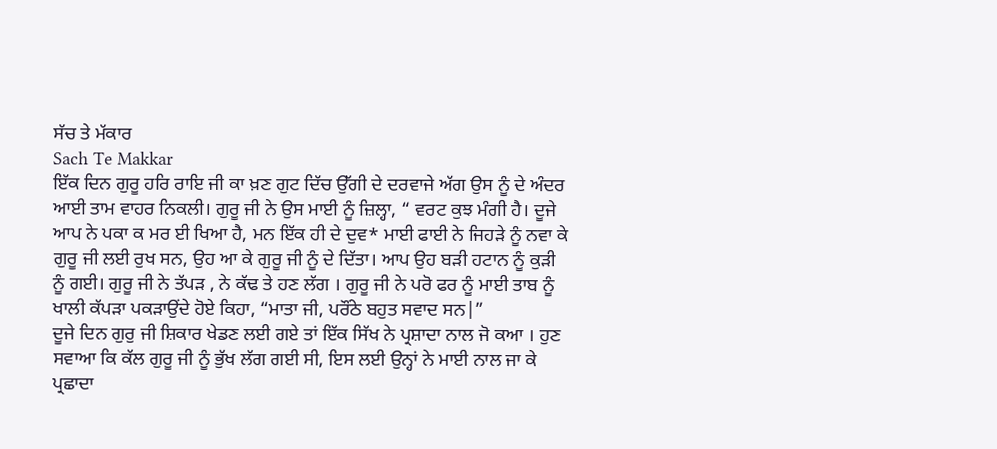ਸੱਚ ਤੇ ਮੱਕਾਰ
Sach Te Makkar
ਇੱਕ ਦਿਨ ਗੁਰੂ ਹਰਿ ਰਾਇ ਜੀ ਕਾ ਖ਼ਣ ਗੁਟ ਦਿੱਚ ਉੱਗੀ ਦੇ ਦਰਵਾਜੇ ਅੱਗ ਉਸ ਨੂੰ ਦੇ ਅੰਦਰ ਆਈ ਤਾਮ ਵਾਹਰ ਨਿਕਲੀ। ਗੁਰੂ ਜੀ ਨੇ ਉਸ ਮਾਈ ਨੂੰ ਜ਼ਿਲ੍ਹਾ, “ ਵਰਟ ਕੁਝ ਮੰਗੀ ਹੈ। ਦੂਜੇ ਆਪ ਨੇ ਪਕਾ ਕ ਮਰ ਈ ਖਿਆ ਹੈ, ਮਨ ਇੱਕ ਹੀ ਦੇ ਦੁਵ* ਮਾਈ ਫਾਈ ਨੇ ਜਿਹੜੇ ਨੂੰ ਨਵਾ ਕੇ ਗੁਰੂ ਜੀ ਲਈ ਰੁਖ ਸਨ, ਉਹ ਆ ਕੇ ਗੁਰੂ ਜੀ ਨੂੰ ਦੇ ਦਿੱਤਾ। ਆਪ ਉਹ ਬੜੀ ਹਟਾਨ ਨੂੰ ਕੁੜੀ ਨੂੰ ਗਈ। ਗੁਰੂ ਜੀ ਨੇ ਤੱਪੜ , ਨੇ ਕੱਢ ਤੇ ਹਣ ਲੱਗ । ਗੁਰੂ ਜੀ ਨੇ ਪਰੋ ਫਰ ਨੂੰ ਮਾਈ ਤਾਬ ਨੂੰ ਖਾਲੀ ਕੱਪੜਾ ਪਕੜਾਉਂਦੇ ਹੋਏ ਕਿਹਾ, “ਮਾਤਾ ਜੀ, ਪਰੌਂਠੇ ਬਹੁਤ ਸਵਾਦ ਸਨ|”
ਦੂਜੇ ਦਿਨ ਗੁਰੁ ਜੀ ਸ਼ਿਕਾਰ ਖੇਡਣ ਲਈ ਗਏ ਤਾਂ ਇੱਕ ਸਿੱਖ ਨੇ ਪ੍ਰਸ਼ਾਦਾ ਨਾਲ ਜੋ ਕਆ । ਹੁਣ ਸਵਾਆ ਕਿ ਕੱਲ ਗੁਰੂ ਜੀ ਨੂੰ ਭੁੱਖ ਲੱਗ ਗਈ ਸੀ, ਇਸ ਲਈ ਉਨ੍ਹਾਂ ਨੇ ਮਾਈ ਨਾਲ ਜਾ ਕੇ ਪ੍ਰਛਾਦਾ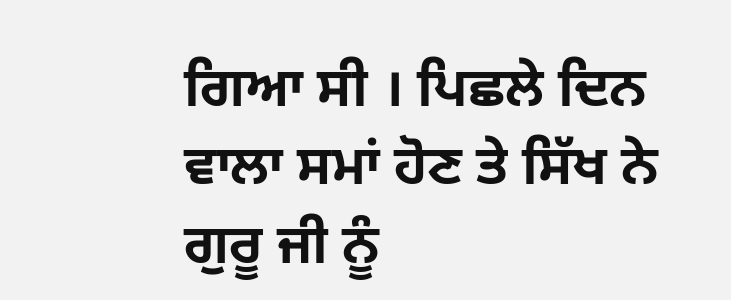ਗਿਆ ਸੀ । ਪਿਛਲੇ ਦਿਨ ਵਾਲਾ ਸਮਾਂ ਹੋਣ ਤੇ ਸਿੱਖ ਨੇ ਗੁਰੂ ਜੀ ਨੂੰ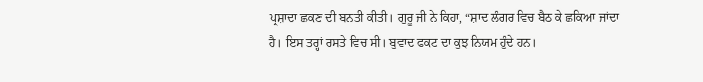ਪ੍ਰਸ਼ਾਦਾ ਛਕਣ ਦੀ ਬਨਤੀ ਕੀਤੀ। ਗੁਰੂ ਜੀ ਨੇ ਕਿਹਾ, “ਸ਼ਾਦ ਲੰਗਰ ਵਿਚ ਬੈਠ ਕੇ ਛਕਿਆ ਜਾਂਦਾ ਹੈ। ਇਸ ਤਰ੍ਹਾਂ ਰਸਤੇ ਵਿਚ ਸੀ। ਬੁਵਾਦ ਫਕਟ ਦਾ ਕੁਝ ਨਿਯਮ ਹੁੰਦੇ ਹਨ।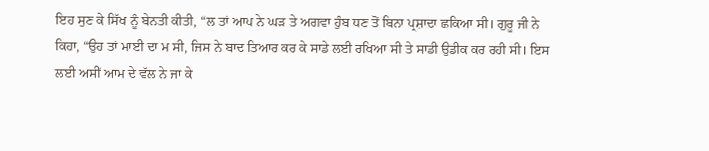ਇਹ ਸੁਣ ਕੇ ਸਿੱਖ ਨੂੰ ਬੇਨਤੀ ਕੀਤੀ, “ਲ ਤਾਂ ਆਪ ਨੇ ਘੜ ਤੇ ਅਗਵਾ ਹੁੰਬ ਧਣ ਤੋਂ ਬਿਨਾ ਪ੍ਰਸ਼ਾਦਾ ਛਕਿਆ ਸੀ। ਗੁਰੂ ਜੀ ਨੇ ਕਿਹਾ, “ਉਹ ਤਾਂ ਮਾਈ ਦਾ ਮ ਸੀ, ਜਿਸ ਨੇ ਬਾਦ ਤਿਆਰ ਕਰ ਕੇ ਸਾਡੇ ਲਈ ਰਖਿਆ ਸੀ ਤੇ ਸਾਡੀ ਉਡੀਕ ਕਰ ਰਹੀ ਸੀ। ਇਸ ਲਈ ਅਸੀਂ ਆਮ ਦੇ ਵੱਲ ਨੇ ਜਾ ਕੇ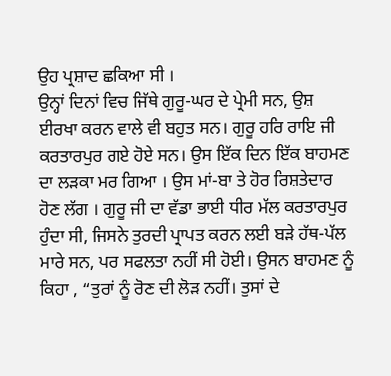ਉਹ ਪ੍ਰਸ਼ਾਦ ਛਕਿਆ ਸੀ ।
ਉਨ੍ਹਾਂ ਦਿਨਾਂ ਵਿਚ ਜਿੱਥੇ ਗੁਰੂ-ਘਰ ਦੇ ਪ੍ਰੇਮੀ ਸਨ, ਉਸ਼ ਈਰਖਾ ਕਰਨ ਵਾਲੇ ਵੀ ਬਹੁਤ ਸਨ। ਗੁਰੂ ਹਰਿ ਰਾਇ ਜੀ ਕਰਤਾਰਪੁਰ ਗਏ ਹੋਏ ਸਨ। ਉਸ ਇੱਕ ਦਿਨ ਇੱਕ ਬਾਹਮਣ ਦਾ ਲੜਕਾ ਮਰ ਗਿਆ । ਉਸ ਮਾਂ-ਬਾ ਤੇ ਹੋਰ ਰਿਸ਼ਤੇਦਾਰ ਹੋਣ ਲੱਗ । ਗੁਰੂ ਜੀ ਦਾ ਵੱਡਾ ਭਾਈ ਧੀਰ ਮੱਲ ਕਰਤਾਰਪੁਰ ਹੁੰਦਾ ਸੀ, ਜਿਸਨੇ ਤੁਰਦੀ ਪ੍ਰਾਪਤ ਕਰਨ ਲਈ ਬੜੇ ਹੱਥ-ਪੱਲ ਮਾਰੇ ਸਨ, ਪਰ ਸਫਲਤਾ ਨਹੀਂ ਸੀ ਹੋਈ। ਉਸਨ ਬਾਹਮਣ ਨੂੰ ਕਿਹਾ , “ਤੁਰਾਂ ਨੂੰ ਰੋਣ ਦੀ ਲੋੜ ਨਹੀਂ। ਤੁਸਾਂ ਦੇ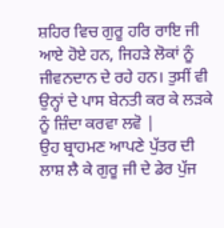ਸ਼ਹਿਰ ਵਿਚ ਗੁਰੂ ਹਰਿ ਰਾਇ ਜੀ ਆਏ ਹੋਏ ਹਨ, ਜਿਹੜੇ ਲੋਕਾਂ ਨੂੰ ਜੀਵਨਦਾਨ ਦੇ ਰਹੇ ਹਨ। ਤੁਸੀਂ ਵੀ ਉਨ੍ਹਾਂ ਦੇ ਪਾਸ ਬੇਨਤੀ ਕਰ ਕੇ ਲੜਕੇ ਨੂੰ ਜ਼ਿੰਦਾ ਕਰਵਾ ਲਵੋ |
ਉਹ ਬ੍ਰਾਹਮਣ ਆਪਣੇ ਪੁੱਤਰ ਦੀ ਲਾਸ਼ ਲੈ ਕੇ ਗੁਰੂ ਜੀ ਦੇ ਡੇਰ ਪੁੱਜ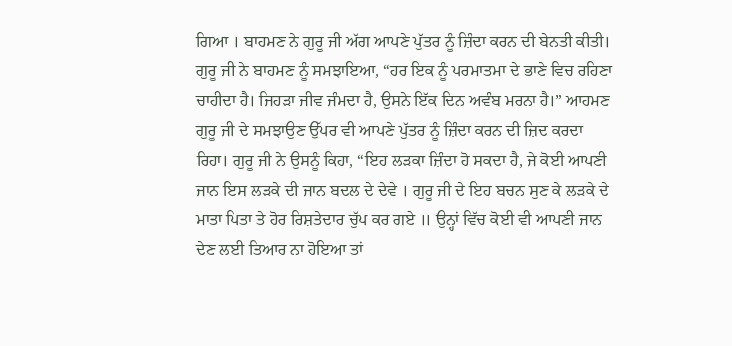ਗਿਆ । ਬਾਹਮਣ ਨੇ ਗੁਰੂ ਜੀ ਅੱਗ ਆਪਣੇ ਪੁੱਤਰ ਨੂੰ ਜ਼ਿੰਦਾ ਕਰਨ ਦੀ ਬੇਨਤੀ ਕੀਤੀ। ਗੁਰੂ ਜੀ ਨੇ ਬਾਹਮਣ ਨੂੰ ਸਮਝਾਇਆ, “ਹਰ ਇਕ ਨੂੰ ਪਰਮਾਤਮਾ ਦੇ ਭਾਣੇ ਵਿਚ ਰਹਿਣਾ ਚਾਹੀਦਾ ਹੈ। ਜਿਹੜਾ ਜੀਵ ਜੰਮਦਾ ਹੈ, ਉਸਨੇ ਇੱਕ ਦਿਨ ਅਵੰਬ ਮਰਨਾ ਹੈ।” ਆਹਮਣ ਗੁਰੂ ਜੀ ਦੇ ਸਮਝਾਉਣ ਉੱਪਰ ਵੀ ਆਪਣੇ ਪੁੱਤਰ ਨੂੰ ਜ਼ਿੰਦਾ ਕਰਨ ਦੀ ਜ਼ਿਦ ਕਰਦਾ ਰਿਹਾ। ਗੁਰੂ ਜੀ ਨੇ ਉਸਨੂੰ ਕਿਹਾ, “ਇਹ ਲੜਕਾ ਜ਼ਿੰਦਾ ਹੋ ਸਕਦਾ ਹੈ, ਜੇ ਕੋਈ ਆਪਣੀ ਜਾਨ ਇਸ ਲੜਕੇ ਦੀ ਜਾਨ ਬਦਲ ਦੇ ਦੇਵੇ । ਗੁਰੂ ਜੀ ਦੇ ਇਹ ਬਚਨ ਸੁਣ ਕੇ ਲੜਕੇ ਦੇ ਮਾਤਾ ਪਿਤਾ ਤੇ ਹੋਰ ਰਿਸ਼ਤੇਦਾਰ ਚੁੱਪ ਕਰ ਗਏ ॥ ਉਨ੍ਹਾਂ ਵਿੱਚ ਕੋਈ ਵੀ ਆਪਣੀ ਜਾਨ ਦੇਣ ਲਈ ਤਿਆਰ ਨਾ ਹੋਇਆ ਤਾਂ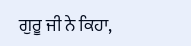ਗੁਰੂ ਜੀ ਨੇ ਕਿਹਾ,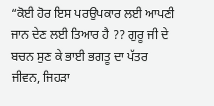“ਕੋਈ ਹੋਰ ਇਸ ਪਰਉਪਕਾਰ ਲਈ ਆਪਣੀ ਜਾਨ ਦੇਣ ਲਈ ਤਿਆਰ ਹੈ ?? ਗੁਰੂ ਜੀ ਦੇ ਬਚਨ ਸੁਣ ਕੇ ਭਾਈ ਭਗਤੂ ਦਾ ਪੱਤਰ ਜੀਵਨ, ਜਿਹੜਾ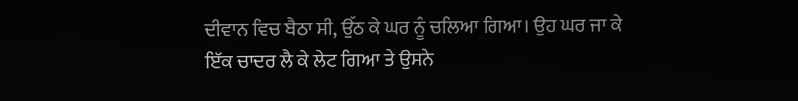ਦੀਵਾਨ ਵਿਚ ਬੈਠਾ ਸੀ, ਉੱਠ ਕੇ ਘਰ ਨੂੰ ਚਲਿਆ ਗਿਆ। ਉਹ ਘਰ ਜਾ ਕੇ ਇੱਕ ਚਾਦਰ ਲੈ ਕੇ ਲੇਟ ਗਿਆ ਤੇ ਉਸਨੇ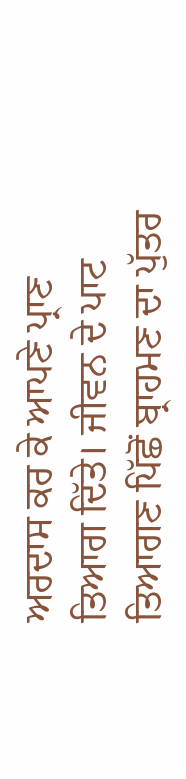ਅਰਦਾਸ ਕਰ ਕੇ ਆਪਣੇ ਪ੍ਰਾਣ ਤਿਆਗ ਦਿੱਤੇ। ਜੀਵਨ ਦੇ ਪਾਟ ਤਿਆਗਣ ਪਿੱਛੋਂ ਬ੍ਰਾਹਮਣ ਦਾ ਪੁੱਤਰ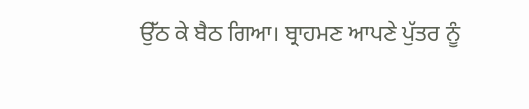ਉੱਠ ਕੇ ਬੈਠ ਗਿਆ। ਬ੍ਰਾਹਮਣ ਆਪਣੇ ਪੁੱਤਰ ਨੂੰ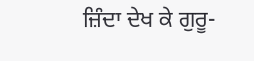ਜ਼ਿੰਦਾ ਦੇਖ ਕੇ ਗੁਰੂ-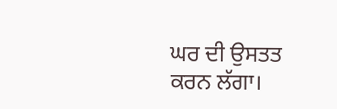ਘਰ ਦੀ ਉਸਤਤ ਕਰਨ ਲੱਗਾ।